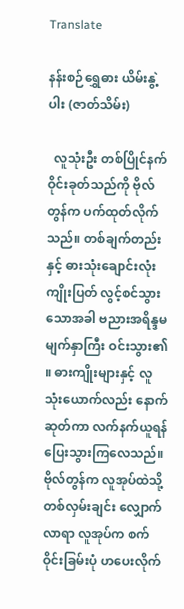Translate

နန်းစဉ်ရွှေဓား ယိမ်းနွဲ့ပါး (ဇာတ်သိမ်း)

  လူသုံးဦး တစ်ပြိုင်နက် ဝိုင်းခုတ်သည်ကို ဗိုလ်တွန်က ပက်ထုတ်လိုက်သည်။ တစ်ချက်တည်းနှင့် ဓားသုံးချောင်းလုံး ကျိုးပြတ် လွင့်စင်သွားသောအခါ ဗညားအရိန္ဒမ မျက်နှာကြီး ဝင်းသွား၏ ။ ဓားကျိုးများနှင့် လူသုံးယောက်လည်း နောက်ဆုတ်ကာ လက်နက်ယူရန် ပြေးသွားကြလေသည်။
ဗိုလ်တွန်က လူအုပ်ထဲသို့ တစ်လှမ်းချင်း လျှောက်လာရာ လူအုပ်က စက်ဝိုင်းခြမ်းပုံ ဟပေးလိုက်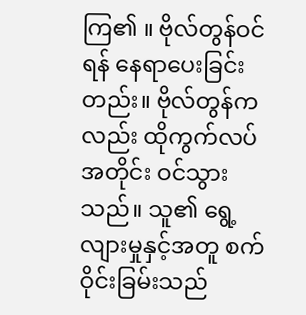ကြ၏ ။ ဗိုလ်တွန်ဝင်ရန် နေရာပေးခြင်းတည်း။ ဗိုလ်တွန်ကလည်း ထိုကွက်လပ်အတိုင်း ဝင်သွားသည်။ သူ၏ ရွေ့လျားမှုနှင့်အတူ စက်ဝိုင်းခြမ်းသည်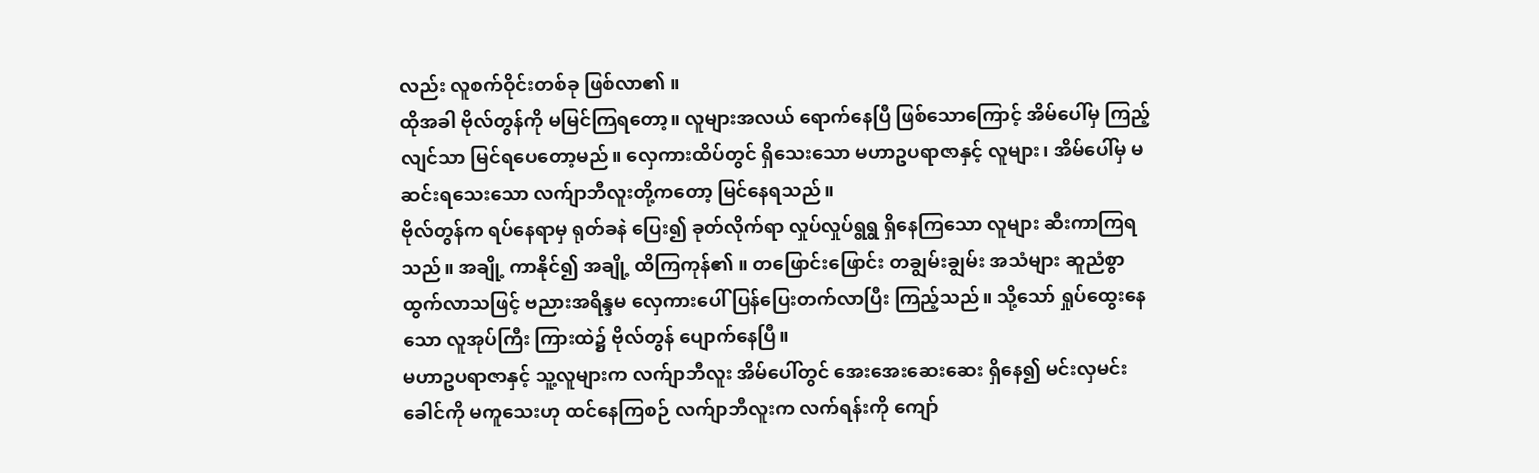လည်း လူစက်ဝိုင်းတစ်ခု ဖြစ်လာ၏ ။
ထိုအခါ ဗိုလ်တွန်ကို မမြင်ကြရတော့။ လူများအလယ် ရောက်နေပြီ ဖြစ်သောကြောင့် အိမ်ပေါ်မှ ကြည့်လျင်သာ မြင်ရပေတော့မည်။ လှေကားထိပ်တွင် ရှိသေးသော မဟာဥပရာဇာနှင့် လူများ၊ အိမ်ပေါ်မှ မဆင်းရသေးသော လက်ျာဘီလူးတို့ကတော့ မြင်နေရသည်။
ဗိုလ်တွန်က ရပ်နေရာမှ ရုတ်ခနဲ ပြေး၍ ခုတ်လိုက်ရာ လှုပ်လှုပ်ရွရွ ရှိနေကြသော လူများ ဆီးကာကြရသည်။ အချို့ ကာနိုင်၍ အချို့ ထိကြကုန်၏ ။ တဖြောင်းဖြောင်း တချွမ်းချွမ်း အသံများ ဆူညံစွာ ထွက်လာသဖြင့် ဗညားအရိန္ဒမ လှေကားပေါ် ပြန်ပြေးတက်လာပြီး ကြည့်သည်။ သို့သော် ရှုပ်ထွေးနေသော လူအုပ်ကြီး ကြားထဲ၌ ဗိုလ်တွန် ပျောက်နေပြီ။
မဟာဥပရာဇာနှင့် သူ့လူများက လက်ျာဘီလူး အိမ်ပေါ်တွင် အေးအေးဆေးဆေး ရှိနေ၍ မင်းလှမင်းခေါင်ကို မကူသေးဟု ထင်နေကြစဉ် လက်ျာဘီလူးက လက်ရန်းကို ကျော်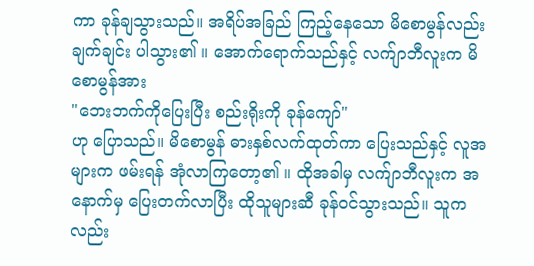ကာ ခုန်ချသွားသည်။ အရိပ်အခြည် ကြည့်နေသော မိစောမွန်လည်း ချက်ချင်း ပါသွား၏ ။ အောက်ရောက်သည်နှင့် လက်ျာဘီလူးက မိစောမွန်အား
"ဘေးဘက်ကိုပြေးပြီး စည်းရိုးကို ခုန်ကျော်"
ဟု ပြောသည်။ မိစောမွန် ဓားနှစ်လက်ထုတ်ကာ ပြေးသည်နှင့် လူအများက ဖမ်းရန် အုံလာကြတော့၏ ။ ထိုအခါမှ လက်ျာဘီလူးက အနောက်မှ ပြေးတက်လာပြီး ထိုသူများဆီ ခုန်ဝင်သွားသည်။ သူကလည်း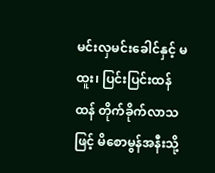မင်းလှမင်းခေါင်နှင့် မထူး၊ ပြင်းပြင်းထန်ထန် တိုက်ခိုက်လာသဖြင့် မိစောမွန်အနီးသို့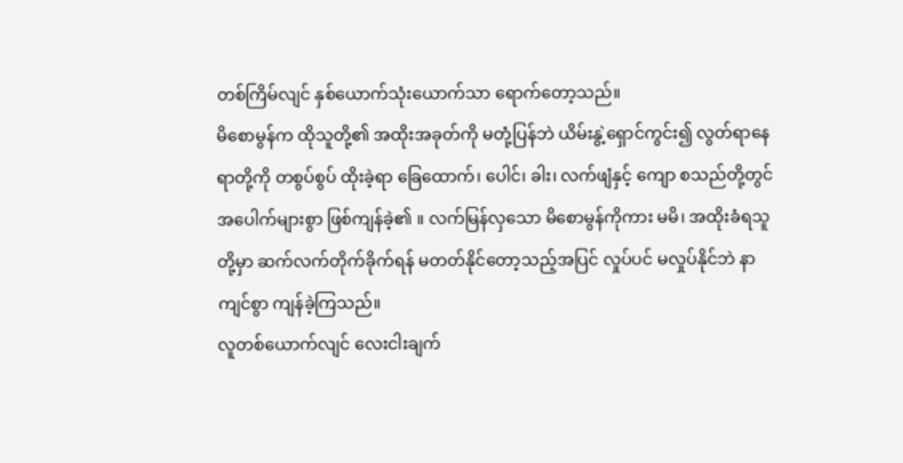တစ်ကြိမ်လျင် နှစ်ယောက်သုံးယောက်သာ ရောက်တော့သည်။
မိစောမွန်က ထိုသူတို့၏ အထိုးအခုတ်ကို မတုံ့ပြန်ဘဲ ယိမ်းနွဲ့ရှောင်ကွင်း၍ လွတ်ရာနေရာတို့ကို တစွပ်စွပ် ထိုးခဲ့ရာ ခြေထောက်၊ ပေါင်၊ ခါး၊ လက်ဖျံနှင့် ကျော စသည်တို့တွင် အပေါက်များစွာ ဖြစ်ကျန်ခဲ့၏ ။ လက်မြန်လှသော မိစောမွန်ကိုကား မမိ၊ အထိုးခံရသူတို့မှာ ဆက်လက်တိုက်ခိုက်ရန် မတတ်နိုင်တော့သည့်အပြင် လှုပ်ပင် မလှုပ်နိုင်ဘဲ နာကျင်စွာ ကျန်ခဲ့ကြသည်။
လူတစ်ယောက်လျင် လေးငါးချက်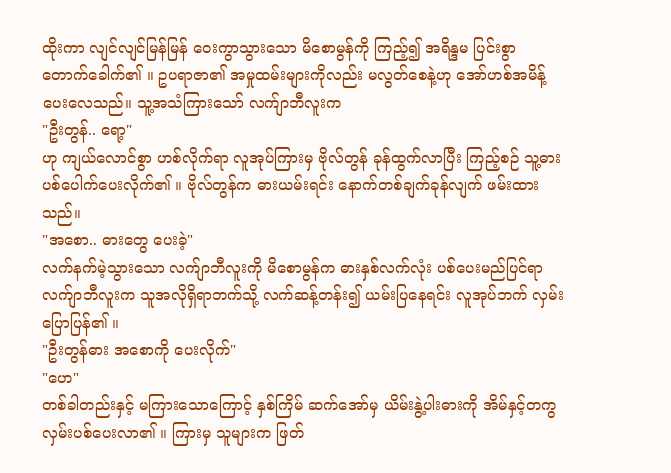ထိုးကာ လျင်လျင်မြန်မြန် ဝေးကွာသွားသော မိစောမွန်ကို ကြည့်၍ အရိန္ဒမ ပြင်းစွာ တောက်ခေါက်၏ ။ ဥပရာဇာ၏ အမှုထမ်းများကိုလည်း မလွတ်စေနဲ့ဟု အော်ဟစ်အမိန့်ပေးလေသည်။ သူ့အသံကြားသော် လက်ျာဘီလူးက
"ဦးတွန်.. ရော့"
ဟု ကျယ်လောင်စွာ ဟစ်လိုက်ရာ လူအုပ်ကြားမှ ဗိုလ်တွန် ခုန်ထွက်လာပြီး ကြည့်စဉ် သူ့ဓား ပစ်ပေါက်ပေးလိုက်၏ ။ ဗိုလ်တွန်က ဓားယမ်းရင်း နောက်တစ်ချက်ခုန်လျက် ဖမ်းထားသည်။
"အစော.. ဓားတွေ ပေးခဲ့"
လက်နက်မဲ့သွားသော လက်ျာဘီလူးကို မိစောမွန်က ဓားနှစ်လက်လုံး ပစ်ပေးမည်ပြင်ရာ လက်ျာဘီလူးက သူအလိုရှိရာဘက်သို့ လက်ဆန့်တန်း၍ ယမ်းပြနေရင်း လူအုပ်ဘက် လှမ်းပြောပြန်၏ ။
"ဦးတွန်ဓား အစောကို ပေးလိုက်"
"ဟေ"
တစ်ခါတည်းနှင့် မကြားသောကြောင့် နှစ်ကြိမ် ဆက်အော်မှ ယိမ်းနွဲ့ပါးဓားကို အိမ်နှင့်တကွ လှမ်းပစ်ပေးလာ၏ ။ ကြားမှ သူများက ဖြတ်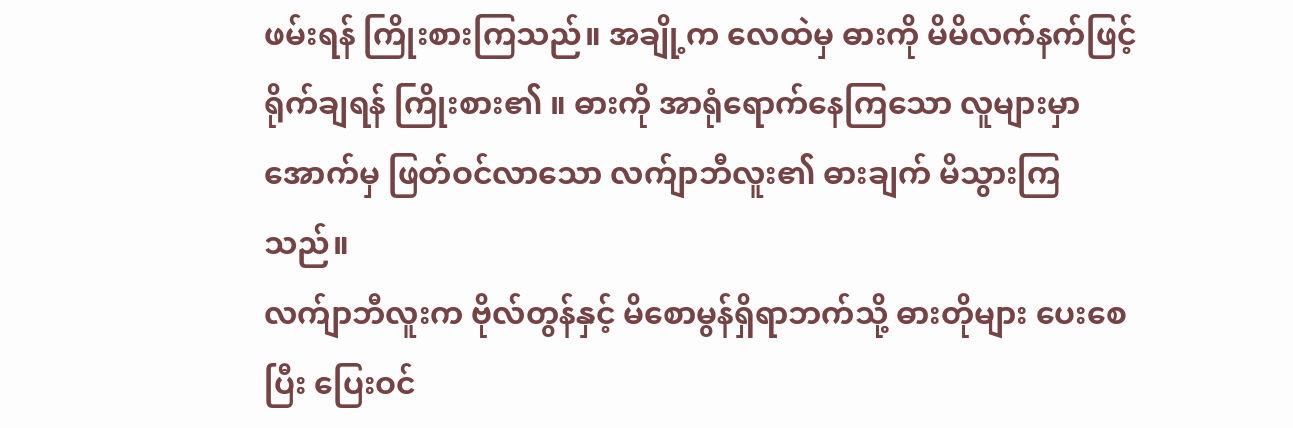ဖမ်းရန် ကြိုးစားကြသည်။ အချို့က လေထဲမှ ဓားကို မိမိလက်နက်ဖြင့် ရိုက်ချရန် ကြိုးစား၏ ။ ဓားကို အာရုံရောက်နေကြသော လူများမှာ အောက်မှ ဖြတ်ဝင်လာသော လက်ျာဘီလူး၏ ဓားချက် မိသွားကြသည်။
လက်ျာဘီလူးက ဗိုလ်တွန်နှင့် မိစောမွန်ရှိရာဘက်သို့ ဓားတိုများ ပေးစေပြီး ပြေးဝင်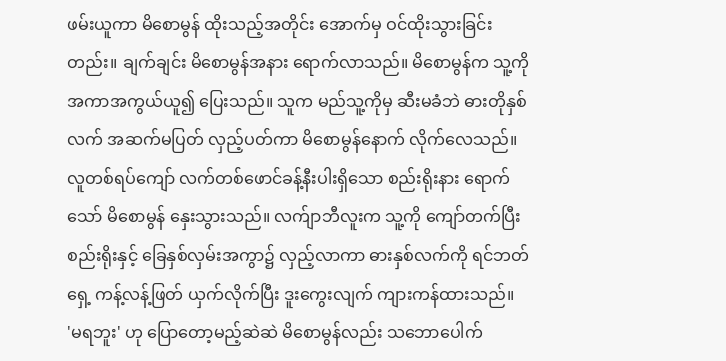ဖမ်းယူကာ မိစောမွန် ထိုးသည့်အတိုင်း အောက်မှ ဝင်ထိုးသွားခြင်းတည်း။ ချက်ချင်း မိစောမွန်အနား ရောက်လာသည်။ မိစောမွန်က သူ့ကို အကာအကွယ်ယူ၍ ပြေးသည်။ သူက မည်သူ့ကိုမှ ဆီးမခံဘဲ ဓားတိုနှစ်လက် အဆက်မပြတ် လှည့်ပတ်ကာ မိစောမွန်နောက် လိုက်လေသည်။
လူတစ်ရပ်ကျော် လက်တစ်ဖောင်ခန့်နီးပါးရှိသော စည်းရိုးနား ရောက်သော် မိစောမွန် နှေးသွားသည်။ လက်ျာဘီလူးက သူ့ကို ကျော်တက်ပြီး စည်းရိုးနှင့် ခြေနှစ်လှမ်းအကွာ၌ လှည့်လာကာ ဓားနှစ်လက်ကို ရင်ဘတ်ရှေ့ ကန့်လန့်ဖြတ် ယှက်လိုက်ပြီး ဒူးကွေးလျက် ကျားကန်ထားသည်။
'မရဘူး' ဟု ပြောတော့မည့်ဆဲဆဲ မိစောမွန်လည်း သဘောပေါက်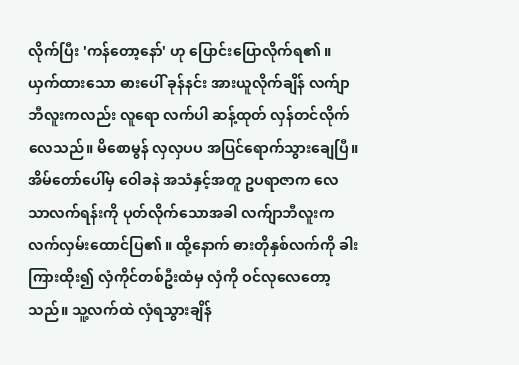လိုက်ပြီး 'ကန်တော့နော်' ဟု ပြောင်းပြောလိုက်ရ၏ ။ ယှက်ထားသော ဓားပေါ် ခုန်နင်း အားယူလိုက်ချိန် လက်ျာဘီလူးကလည်း လူရော လက်ပါ ဆန့်ထုတ် လှန်တင်လိုက်လေသည်။ မိစောမွန် လှလှပပ အပြင်ရောက်သွားချေပြီ။
အိမ်တော်ပေါ်မှ ဝေါခနဲ အသံနှင့်အတူ ဥပရာဇာက လေသာလက်ရန်းကို ပုတ်လိုက်သောအခါ လက်ျာဘီလူးက လက်လှမ်းထောင်ပြ၏ ။ ထို့နောက် ဓားတိုနှစ်လက်ကို ခါးကြားထိုး၍ လှံကိုင်တစ်ဦးထံမှ လှံကို ဝင်လုလေတော့သည်။ သူ့လက်ထဲ လှံရသွားချိန်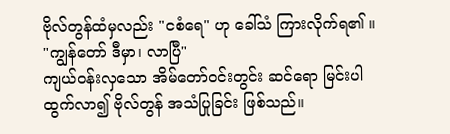ဗိုလ်တွန်ထံမှလည်း "ငစံရေ" ဟု ခေါ်သံ ကြားလိုက်ရ၏ ။
"ကျွန်တော် ဒီမှာ၊ လာပြီ"
ကျယ်ဝန်းလှသော အိမ်တော်ဝင်းတွင်း ဆင်ရော မြင်းပါ ထွက်လာ၍ ဗိုလ်တွန် အသံပြုခြင်း ဖြစ်သည်။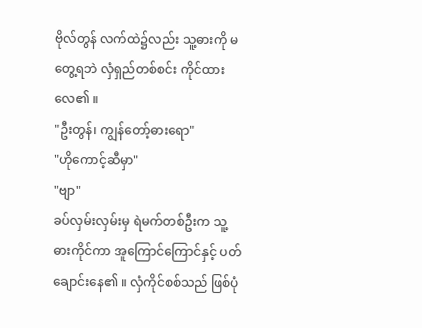ဗိုလ်တွန် လက်ထဲ၌လည်း သူ့ဓားကို မတွေ့ရဘဲ လှံရှည်တစ်စင်း ကိုင်ထားလေ၏ ။
"ဦးတွန်၊ ကျွန်တော့်ဓားရော"
"ဟိုကောင့်ဆီမှာ"
"ဗျာ"
ခပ်လှမ်းလှမ်းမှ ရဲမက်တစ်ဦးက သူ့ဓားကိုင်ကာ အူကြောင်ကြောင်နှင့် ပတ်ချောင်းနေ၏ ။ လှံကိုင်စစ်သည် ဖြစ်ပုံ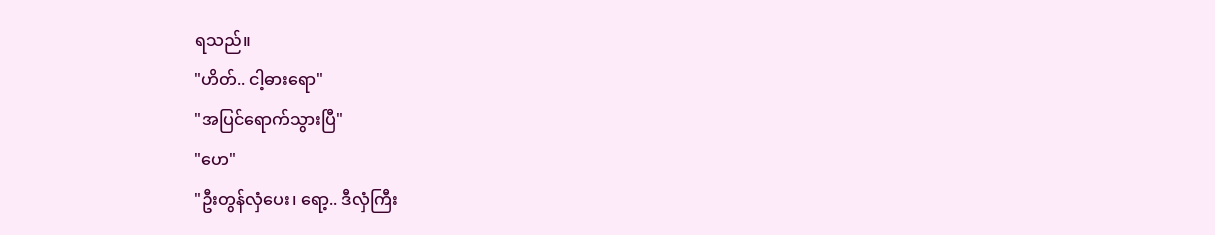ရသည်။
"ဟိတ်.. ငါ့ဓားရော"
"အပြင်ရောက်သွားပြီ"
"ဟေ"
"ဦးတွန်လှံပေး၊ ရော့.. ဒီလှံကြီး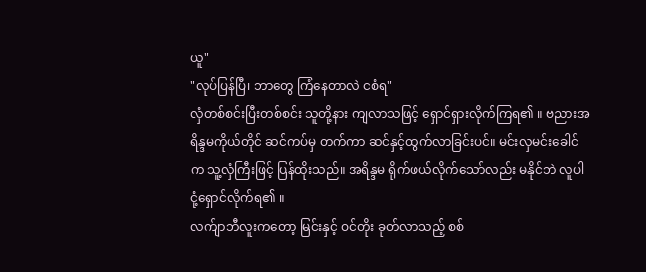ယူ"
"လုပ်ပြန်ပြီ၊ ဘာတွေ ကြံနေတာလဲ ငစံရ"
လှံတစ်စင်းပြီးတစ်စင်း သူတို့နား ကျလာသဖြင့် ရှောင်ရှားလိုက်ကြရ၏ ။ ဗညားအရိန္ဒမကိုယ်တိုင် ဆင်ကပ်မှ တက်ကာ ဆင်နှင့်ထွက်လာခြင်းပင်။ မင်းလှမင်းခေါင်က သူ့လှံကြီးဖြင့် ပြန်ထိုးသည်။ အရိန္ဒမ ရိုက်ဖယ်လိုက်သော်လည်း မနိုင်ဘဲ လူပါ ငုံ့ရှောင်လိုက်ရ၏ ။
လက်ျာဘီလူးကတော့ မြင်းနှင့် ဝင်တိုး ခုတ်လာသည့် စစ်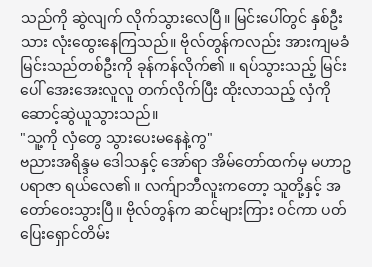သည်ကို ဆွဲလျက် လိုက်သွားလေပြီ။ မြင်းပေါ်တွင် နှစ်ဦးသား လုံးထွေးနေကြသည်။ ဗိုလ်တွန်ကလည်း အားကျမခံ မြင်းသည်တစ်ဦးကို ခုန်ကန်လိုက်၏ ။ ရပ်သွားသည့် မြင်းပေါ် အေးအေးလူလူ တက်လိုက်ပြီး ထိုးလာသည့် လှံကို ဆောင့်ဆွဲယူသွားသည်။
"သူ့ကို လှံတွေ သွားပေးမနေနဲ့ကွ"
ဗညားအရိန္ဒမ ဒေါသနှင့် အော်ရာ အိမ်တော်ထက်မှ မဟာဥပရာဇာ ရယ်လေ၏ ။ လက်ျာဘီလူးကတော့ သူတို့နှင့် အတော်ဝေးသွားပြီ။ ဗိုလ်တွန်က ဆင်များကြား ဝင်ကာ ပတ်ပြေးရှောင်တိမ်း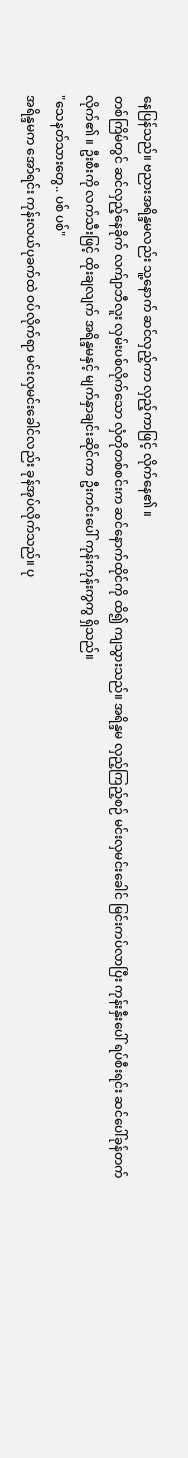နေပြန်သည်။ ဗညားအရိန္ဒမလည်း သူ့နောက် ဆင်လှည့်ကာ လှည့်ကာဖြင့် လိုက်နေ၏ ။
တစ်ကြိမ်တွင် ဆင်လှည့်နေခိုက် လက်ျာဘီလူး လှမ်းပစ်လိုက်သော လှံတိုတစ်စင်းက ဆင်နောက်ထိုင်ကို ထိ၍ ကျသွားသည်။ အရိန္ဒမ လှည့်ကြည့်စဉ် မင်းလှမင်းခေါင် မြင်းကပ်လာပြီး ကုန်းနှီးပေါ် ရပ်စီးရင်း ဆင်ပေါ်ခုန်တက်လိုက်၏ ။ ဦးစီးကို လက်သီးဖြင့် ထိုးချလျက် အရိန္ဒမနှင့် မျက်နှာချင်းဆိုင်ကာ ဦးကင်းပေါ် ကုန်းကုန်းကွကွ ရှိသည်။
"သေနတ်သားတွေ.. ပစ် ပစ်"
အရိန္ဒမက အော်ရင်း ကုန်းလယ်ပုခက်ထဲ ဝပ်လိုက်ရာ မင်းလှမင်းခေါင်လည်း ခုန်အုပ်လိုက်သည်။ ပု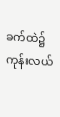ခက်ထဲ၌ ကုန်းလယ်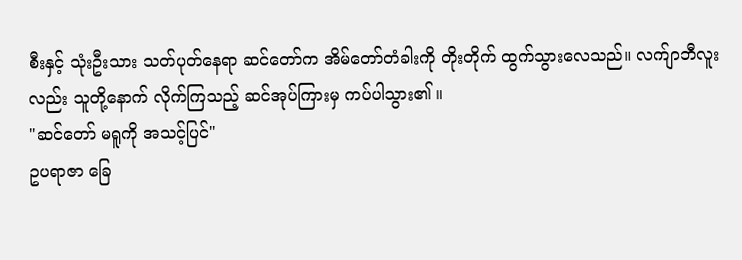စီးနှင့် သုံးဦးသား သတ်ပုတ်နေရာ ဆင်တော်က အိမ်တော်တံခါးကို တိုးတိုက် ထွက်သွားလေသည်။ လက်ျာဘီလူးလည်း သူတို့နောက် လိုက်ကြသည့် ဆင်အုပ်ကြားမှ ကပ်ပါသွား၏ ။
"ဆင်တော် မရူကို အသင့်ပြင်"
ဥပရာဇာ ခြေ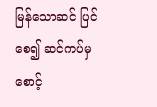မြန်သောဆင် ပြင်စေ၍ ဆင်ကပ်မှ စောင့်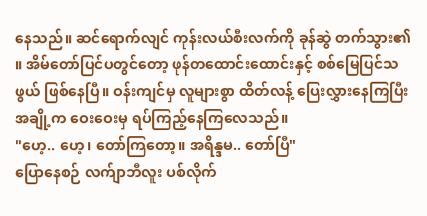နေသည်။ ဆင်ရောက်လျင် ကုန်းလယ်စီးလက်ကို ခုန်ဆွဲ တက်သွား၏ ။ အိမ်တော်ပြင်ပတွင်တော့ ဖုန်တထောင်းထောင်းနှင့် စစ်မြေပြင်သဖွယ် ဖြစ်နေပြီ။ ဝန်းကျင်မှ လူများစွာ ထိတ်လန့် ပြေးလွှားနေကြပြီး အချို့က ဝေးဝေးမှ ရပ်ကြည့်နေကြလေသည်။
"ဟေ့.. ဟေ့၊ တော်ကြတော့။ အရိန္ဒမ.. တော်ပြီ"
ပြောနေစဉ် လက်ျာဘီလူး ပစ်လိုက်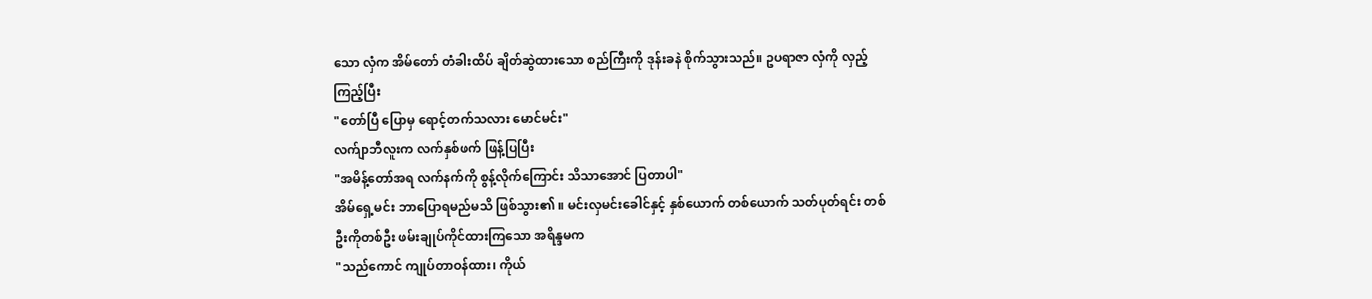သော လှံက အိမ်တော် တံခါးထိပ် ချိတ်ဆွဲထားသော စည်ကြီးကို ဒုန်းခနဲ စိုက်သွားသည်။ ဥပရာဇာ လှံကို လှည့်ကြည့်ပြီး
"တော်ပြီ ပြောမှ ရောင့်တက်သလား မောင်မင်း"
လက်ျာဘီလူးက လက်နှစ်ဖက် ဖြန့်ပြပြီး
"အမိန့်တော်အရ လက်နက်ကို စွန့်လိုက်ကြောင်း သိသာအောင် ပြတာပါ"
အိမ်ရှေ့မင်း ဘာပြောရမည်မသိ ဖြစ်သွား၏ ။ မင်းလှမင်းခေါင်နှင့် နှစ်ယောက် တစ်ယောက် သတ်ပုတ်ရင်း တစ်ဦးကိုတစ်ဦး ဖမ်းချုပ်ကိုင်ထားကြသော အရိန္ဒမက
"သည်ကောင် ကျုပ်တာဝန်ထား၊ ကိုယ်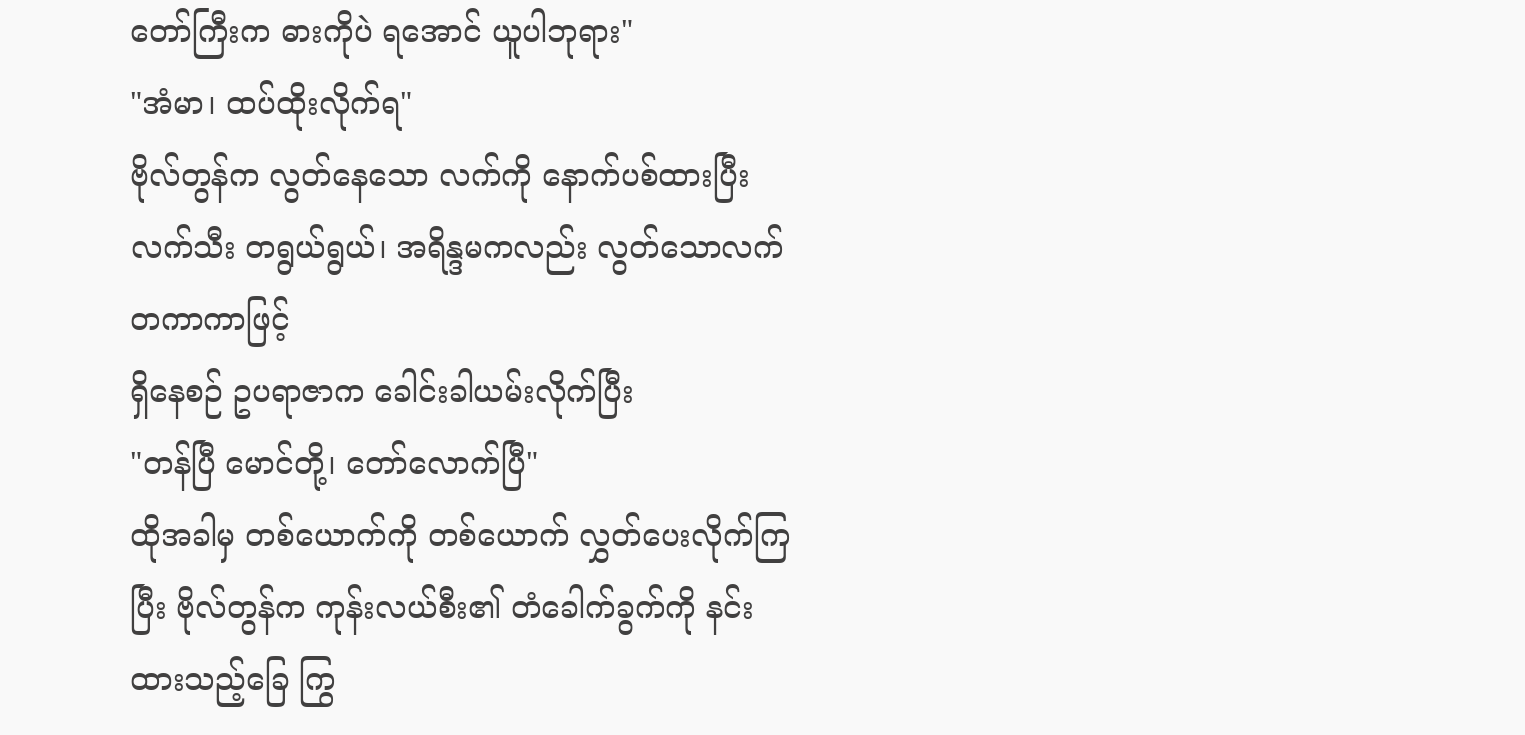တော်ကြီးက ဓားကိုပဲ ရအောင် ယူပါဘုရား"
"အံမာ၊ ထပ်ထိုးလိုက်ရ"
ဗိုလ်တွန်က လွတ်နေသော လက်ကို နောက်ပစ်ထားပြီး လက်သီး တရွယ်ရွယ်၊ အရိန္ဒမကလည်း လွတ်သောလက် တကာကာဖြင့်
ရှိနေစဉ် ဥပရာဇာက ခေါင်းခါယမ်းလိုက်ပြီး
"တန်ပြီ မောင်တို့၊ တော်လောက်ပြီ"
ထိုအခါမှ တစ်ယောက်ကို တစ်ယောက် လွှတ်ပေးလိုက်ကြပြီး ဗိုလ်တွန်က ကုန်းလယ်စီး၏ တံခေါက်ခွက်ကို နင်းထားသည့်ခြေ ကြွ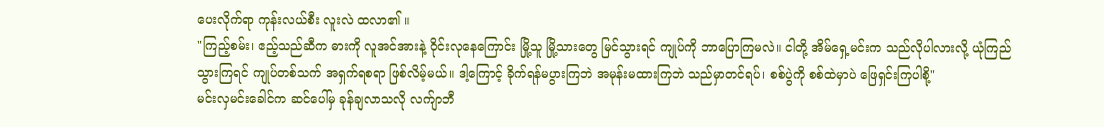ပေးလိုက်ရာ ကုန်းလယ်စီး လူးလဲ ထလာ၏ ။
"ကြည့်စမ်း၊ ဧည့်သည်ဆီက ဓားကို လူအင်အားနဲ့ ဝိုင်းလုနေကြောင်း မြို့သူ မြို့သားတွေ မြင်သွားရင် ကျုပ်ကို ဘာပြောကြမလဲ။ ငါတို့ အိမ်ရှေ့မင်းက သည်လိုပါလားလို့ ယုံကြည်သွားကြရင် ကျုပ်တစ်သက် အရှက်ရစရာ ဖြစ်လိမ့်မယ်။ ဒါ့ကြောင့် ခိုက်ရန်မပွားကြဘဲ အမုန်းမထားကြဘဲ သည်မှာတင်ရပ်၊ စစ်ပွဲကို စစ်ထဲမှာပဲ ဖြေရှင်းကြပါစို့"
မင်းလှမင်းခေါင်က ဆင်ပေါ်မှ ခုန်ချလာသလို လက်ျာဘီ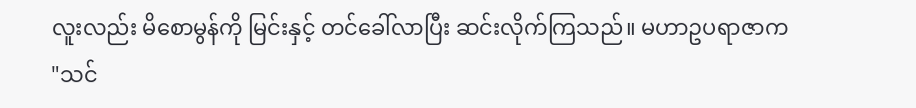လူးလည်း မိစောမွန်ကို မြင်းနှင့် တင်ခေါ်လာပြီး ဆင်းလိုက်ကြသည်။ မဟာဥပရာဇာက
"သင်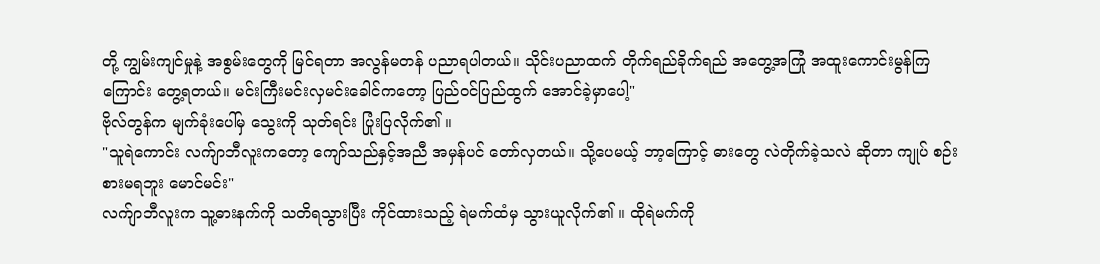တို့ ကျွမ်းကျင်မှုနဲ့ အစွမ်းတွေကို မြင်ရတာ အလွန်မတန် ပညာရပါတယ်။ သိုင်းပညာထက် တိုက်ရည်ခိုက်ရည် အတွေ့အကြုံ အထူးကောင်းမွန်ကြကြောင်း တွေ့ရတယ်။ မင်းကြီးမင်းလှမင်းခေါင်ကတော့ ပြည်ဝင်ပြည်ထွက် အောင်ခဲ့မှာပေါ့"
ဗိုလ်တွန်က မျက်ခုံးပေါ်မှ သွေးကို သုတ်ရင်း ပြုံးပြလိုက်၏ ။
"သူရဲကောင်း လက်ျာဘီလူးကတော့ ကျော်သည်နှင့်အညီ အမှန်ပင် တော်လှတယ်။ သို့ပေမယ့် ဘာ့ကြောင့် ဓားတွေ လဲတိုက်ခဲ့သလဲ ဆိုတာ ကျုပ် စဉ်းစားမရဘူး မောင်မင်း"
လက်ျာဘီလူးက သူ့ဓားနက်ကို သတိရသွားပြီး ကိုင်ထားသည့် ရဲမက်ထံမှ သွားယူလိုက်၏ ။ ထိုရဲမက်ကို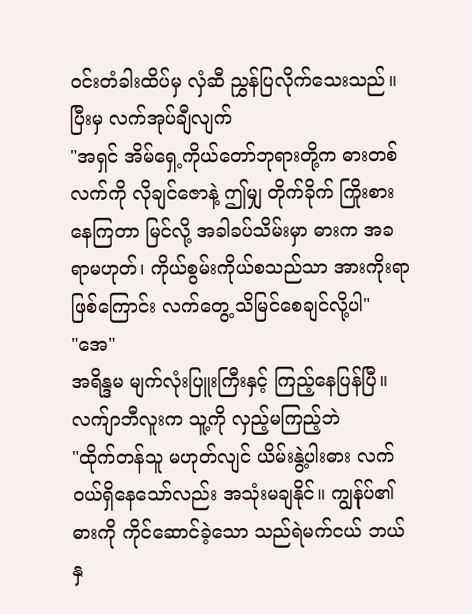ဝင်းတံခါးထိပ်မှ လှံဆီ ညွှန်ပြလိုက်သေးသည်။ ပြီးမှ လက်အုပ်ချီလျက်
"အရှင် အိမ်ရှေ့ကိုယ်တော်ဘုရားတို့က ဓားတစ်လက်ကို လိုချင်ဇောနဲ့ ဤမျှ တိုက်ခိုက် ကြိုးစားနေကြတာ မြင်လို့ အခါခပ်သိမ်းမှာ ဓားက အခရာမဟုတ်၊ ကိုယ်စွမ်းကိုယ်စသည်သာ အားကိုးရာဖြစ်ကြောင်း လက်တွေ့ သိမြင်စေချင်လို့ပါ"
"အေ"
အရိန္ဒမ မျက်လုံးပြူးကြီးနှင့် ကြည့်နေပြန်ပြီ။ လက်ျာဘီလူးက သူ့ကို လှည့်မကြည့်ဘဲ
"ထိုက်တန်သူ မဟုတ်လျင် ယိမ်းနွဲ့ပါးဓား လက်ဝယ်ရှိနေသော်လည်း အသုံးမချနိုင်။ ကျွန်ုပ်၏ ဓားကို ကိုင်ဆောင်ခဲ့သော သည်ရဲမက်ငယ် ဘယ်နှ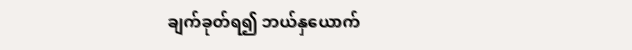ချက်ခုတ်ရ၍ ဘယ်နှယောက်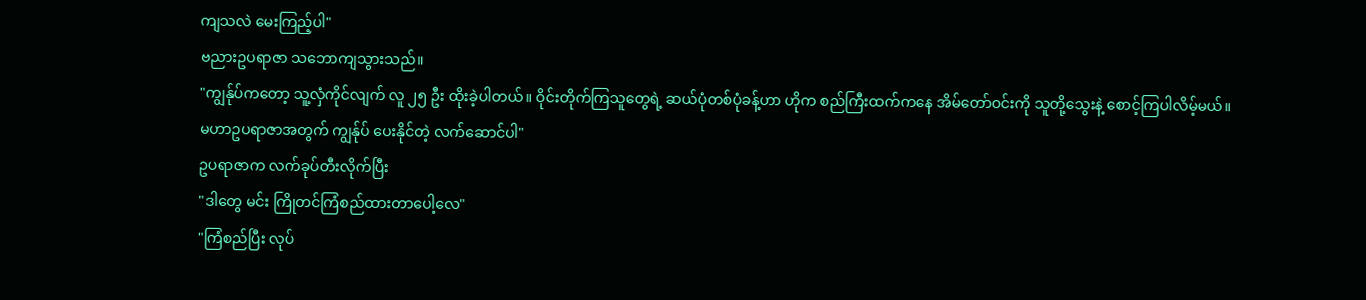ကျသလဲ မေးကြည့်ပါ"
ဗညားဥပရာဇာ သဘောကျသွားသည်။
"ကျွန်ုပ်ကတော့ သူ့လှံကိုင်လျက် လူ ၂၅ ဦး ထိုးခဲ့ပါတယ်။ ဝိုင်းတိုက်ကြသူတွေရဲ့ ဆယ်ပုံတစ်ပုံခန့်ဟာ ဟိုက စည်ကြီးထက်ကနေ အိမ်တော်ဝင်းကို သူတို့သွေးနဲ့ စောင့်ကြပါလိမ့်မယ်။ မဟာဥပရာဇာအတွက် ကျွန်ုပ် ပေးနိုင်တဲ့ လက်ဆောင်ပါ"
ဥပရာဇာက လက်ခုပ်တီးလိုက်ပြီး
"ဒါတွေ မင်း ကြိုတင်ကြံစည်ထားတာပေါ့လေ"
"ကြံစည်ပြီး လုပ်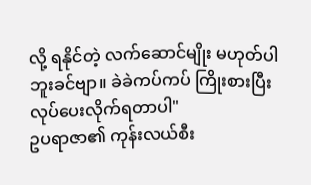လို့ ရနိုင်တဲ့ လက်ဆောင်မျိုး မဟုတ်ပါဘူးခင်ဗျာ။ ခဲခဲကပ်ကပ် ကြိုးစားပြီး လုပ်ပေးလိုက်ရတာပါ"
ဥပရာဇာ၏ ကုန်းလယ်စီး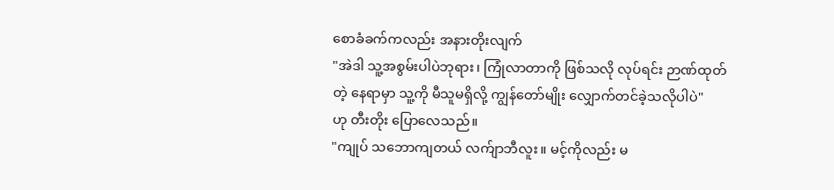စောခံခက်ကလည်း အနားတိုးလျက်
"အဲဒါ သူ့အစွမ်းပါပဲဘုရား၊ ကြုံလာတာကို ဖြစ်သလို လုပ်ရင်း ဉာဏ်ထုတ်တဲ့ နေရာမှာ သူ့ကို မီသူမရှိလို့ ကျွန်တော်မျိုး လျှောက်တင်ခဲ့သလိုပါပဲ"
ဟု တီးတိုး ပြောလေသည်။
"ကျုပ် သဘောကျတယ် လက်ျာဘီလူး။ မင့်ကိုလည်း မ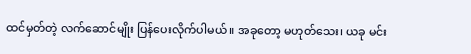ထင်မှတ်တဲ့ လက်ဆောင်မျိုး ပြန်ပေးလိုက်ပါမယ်။ အခုတော့ မဟုတ်သေး၊ ယခု မင်း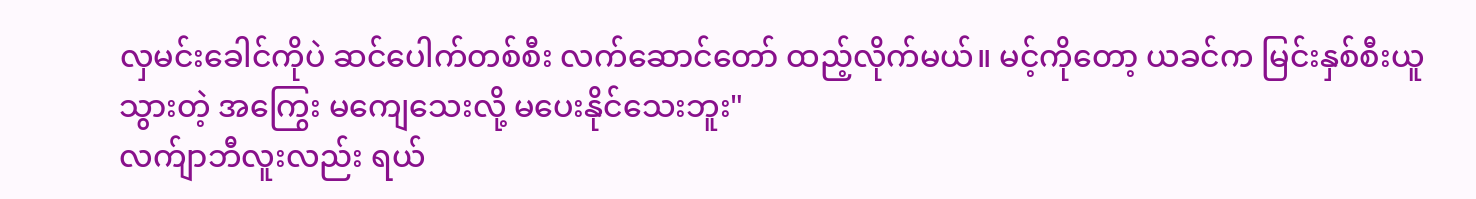လှမင်းခေါင်ကိုပဲ ဆင်ပေါက်တစ်စီး လက်ဆောင်တော် ထည့်လိုက်မယ်။ မင့်ကိုတော့ ယခင်က မြင်းနှစ်စီးယူသွားတဲ့ အကြွေး မကျေသေးလို့ မပေးနိုင်သေးဘူး"
လက်ျာဘီလူးလည်း ရယ်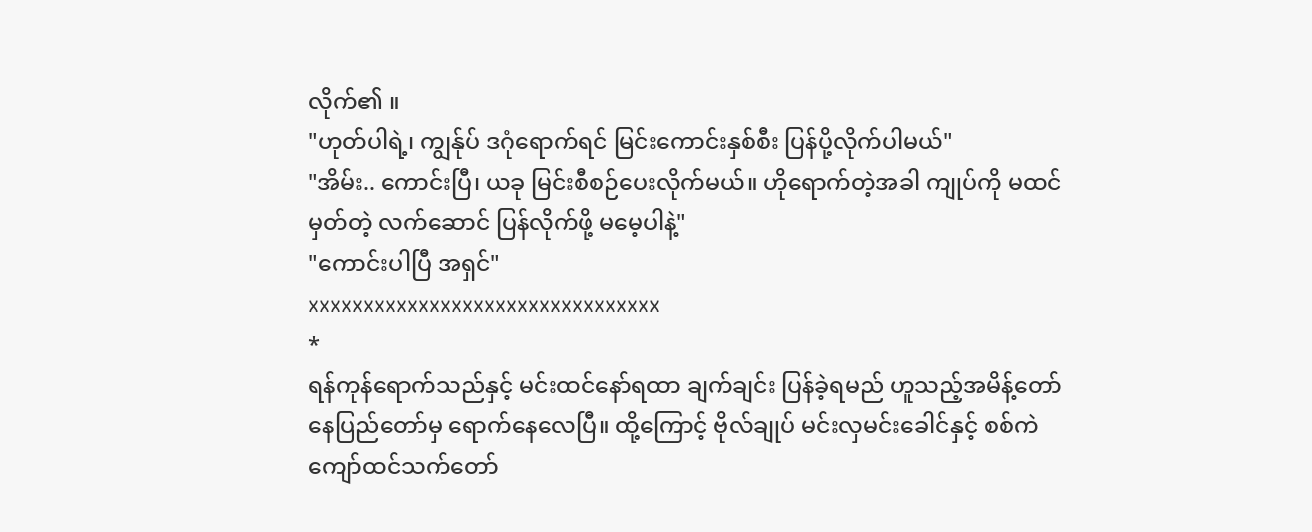လိုက်၏ ။
"ဟုတ်ပါရဲ့၊ ကျွန်ုပ် ဒဂုံရောက်ရင် မြင်းကောင်းနှစ်စီး ပြန်ပို့လိုက်ပါမယ်"
"အိမ်း.. ကောင်းပြီ၊ ယခု မြင်းစီစဉ်ပေးလိုက်မယ်။ ဟိုရောက်တဲ့အခါ ကျုပ်ကို မထင်မှတ်တဲ့ လက်ဆောင် ပြန်လိုက်ဖို့ မမေ့ပါနဲ့"
"ကောင်းပါပြီ အရှင်"
xxxxxxxxxxxxxxxxxxxxxxxxxxxxxxxx
*
ရန်ကုန်ရောက်သည်နှင့် မင်းထင်နော်ရထာ ချက်ချင်း ပြန်ခဲ့ရမည် ဟူသည့်အမိန့်တော် နေပြည်တော်မှ ရောက်နေလေပြီ။ ထို့ကြောင့် ဗိုလ်ချုပ် မင်းလှမင်းခေါင်နှင့် စစ်ကဲ ကျော်ထင်သက်တော်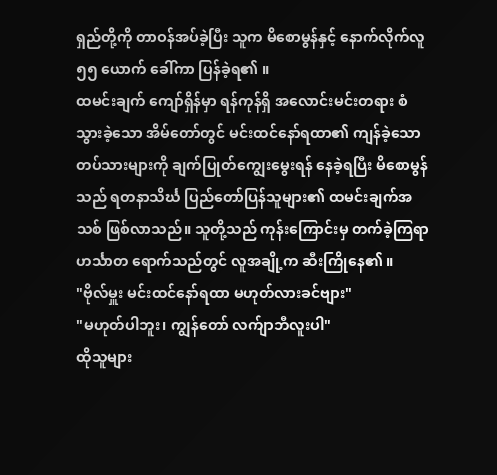ရှည်တို့ကို တာဝန်အပ်ခဲ့ပြီး သူက မိစောမွန်နှင့် နောက်လိုက်လူ ၅၅ ယောက် ခေါ်ကာ ပြန်ခဲ့ရ၏ ။
ထမင်းချက် ကျော်ရှိန်မှာ ရန်ကုန်ရှိ အလောင်းမင်းတရား စံသွားခဲ့သော အိမ်တော်တွင် မင်းထင်နော်ရထာ၏ ကျန်ခဲ့သော တပ်သားများကို ချက်ပြုတ်ကျွေးမွေးရန် နေခဲ့ရပြီး မိစောမွန်သည် ရတနာသိင်္ဃ ပြည်တော်ပြန်သူများ၏ ထမင်းချက်အသစ် ဖြစ်လာသည်။ သူတို့သည် ကုန်းကြောင်းမှ တက်ခဲ့ကြရာ ဟင်္သာတ ရောက်သည်တွင် လူအချို့က ဆီးကြိုနေ၏ ။
"ဗိုလ်မှူး မင်းထင်နော်ရထာ မဟုတ်လားခင်ဗျား"
"မဟုတ်ပါဘူး၊ ကျွန်တော် လက်ျာဘီလူးပါ"
ထိုသူများ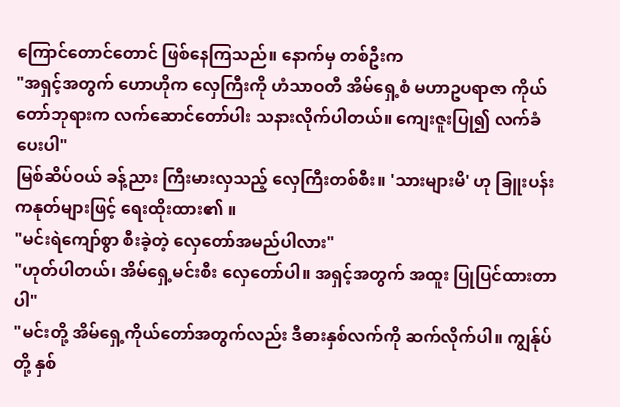ကြောင်တောင်တောင် ဖြစ်နေကြသည်။ နောက်မှ တစ်ဦးက
"အရှင့်အတွက် ဟောဟိုက လှေကြီးကို ဟံသာဝတီ အိမ်ရှေ့စံ မဟာဥပရာဇာ ကိုယ်တော်ဘုရားက လက်ဆောင်တော်ပါး သနားလိုက်ပါတယ်။ ကျေးဇူးပြု၍ လက်ခံပေးပါ"
မြစ်ဆိပ်ဝယ် ခန့်ညား ကြီးမားလှသည့် လှေကြီးတစ်စီး။ 'သားများမိ' ဟု ခြူးပန်းကနုတ်များဖြင့် ရေးထိုးထား၏ ။
"မင်းရဲကျော်စွာ စီးခဲ့တဲ့ လှေတော်အမည်ပါလား"
"ဟုတ်ပါတယ်၊ အိမ်ရှေ့မင်းစီး လှေတော်ပါ။ အရှင့်အတွက် အထူး ပြုပြင်ထားတာပါ"
"မင်းတို့ အိမ်ရှေ့ကိုယ်တော်အတွက်လည်း ဒီဓားနှစ်လက်ကို ဆက်လိုက်ပါ။ ကျွန်ုပ်တို့ နှစ်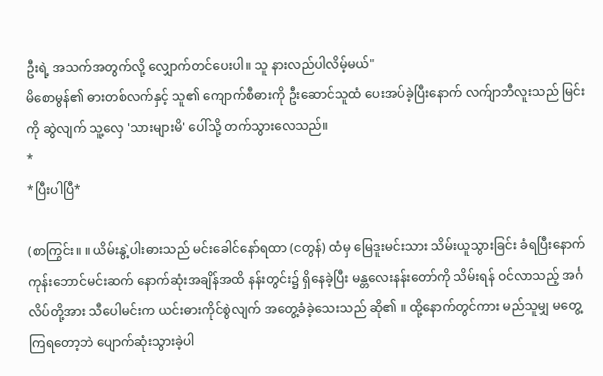ဦးရဲ့ အသက်အတွက်လို့ လျှောက်တင်ပေးပါ။ သူ နားလည်ပါလိမ့်မယ်"
မိစောမွန်၏ ဓားတစ်လက်နှင့် သူ၏ ကျောက်စီဓားကို ဦးဆောင်သူထံ ပေးအပ်ခဲ့ပြီးနောက် လက်ျာဘီလူးသည် မြင်းကို ဆွဲလျက် သူ့လှေ 'သားများမိ' ပေါ်သို့ တက်သွားလေသည်။
*
*ပြီးပါပြီ*

(စာကြွင်း။ ။ ယိမ်းနွဲ့ပါးဓားသည် မင်းခေါင်နော်ရထာ (ငတွန်) ထံမှ မြေဒူးမင်းသား သိမ်းယူသွားခြင်း ခံရပြီးနောက် ကုန်းဘောင်မင်းဆက် နောက်ဆုံးအချိန်အထိ နန်းတွင်း၌ ရှိနေခဲ့ပြီး မန္တလေးနန်းတော်ကို သိမ်းရန် ဝင်လာသည့် အင်္ဂလိပ်တို့အား သီပေါမင်းက ယင်းဓားကိုင်စွဲလျက် အတွေ့ခံခဲ့သေးသည် ဆို၏ ။ ထို့နောက်တွင်ကား မည်သူမျှ မတွေ့ကြရတော့ဘဲ ပျောက်ဆုံးသွားခဲ့ပါ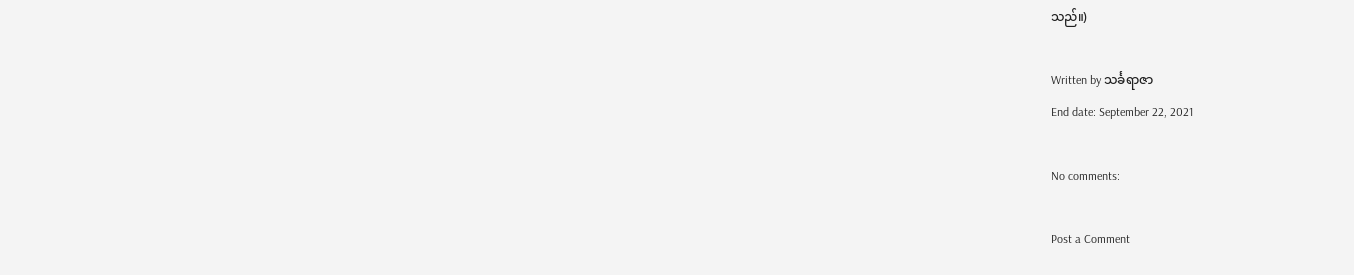သည်။)

Written by သင်္ခရာဇာ
End date: September 22, 2021

No comments:

Post a Comment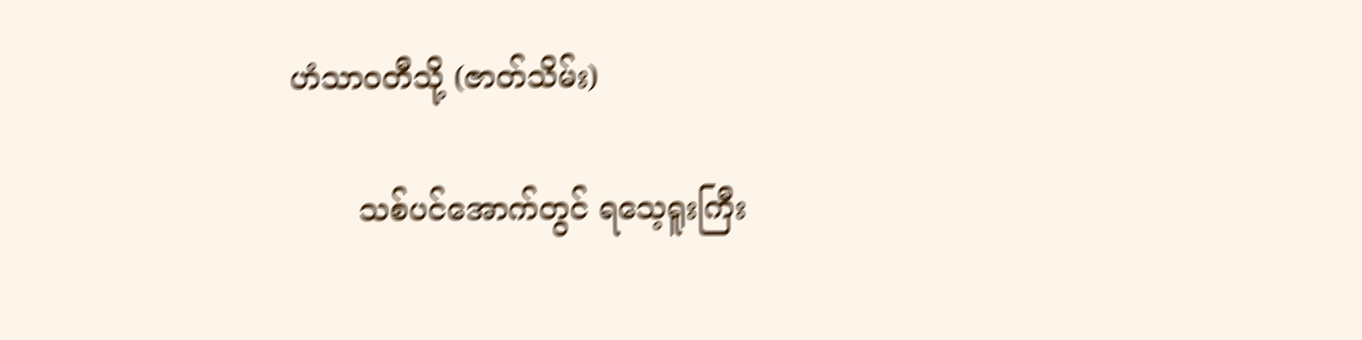ဟံသာဝတီသို့ (ဇာတ်သိမ်း)

       သစ်ပင်အောက်တွင် ရသေ့ရူးကြီး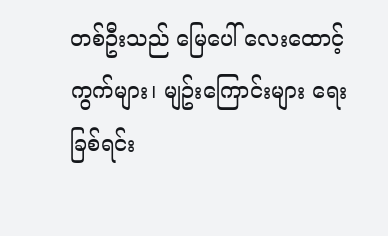တစ်ဦးသည် မြေပေါ် လေးထောင့်ကွက်များ၊ မျဥ်းကြောင်းများ ရေးခြစ်ရင်း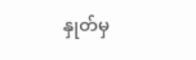နှုတ်မှ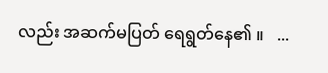လည်း အဆက်မပြတ် ရေရွတ်နေ၏ ။   ...